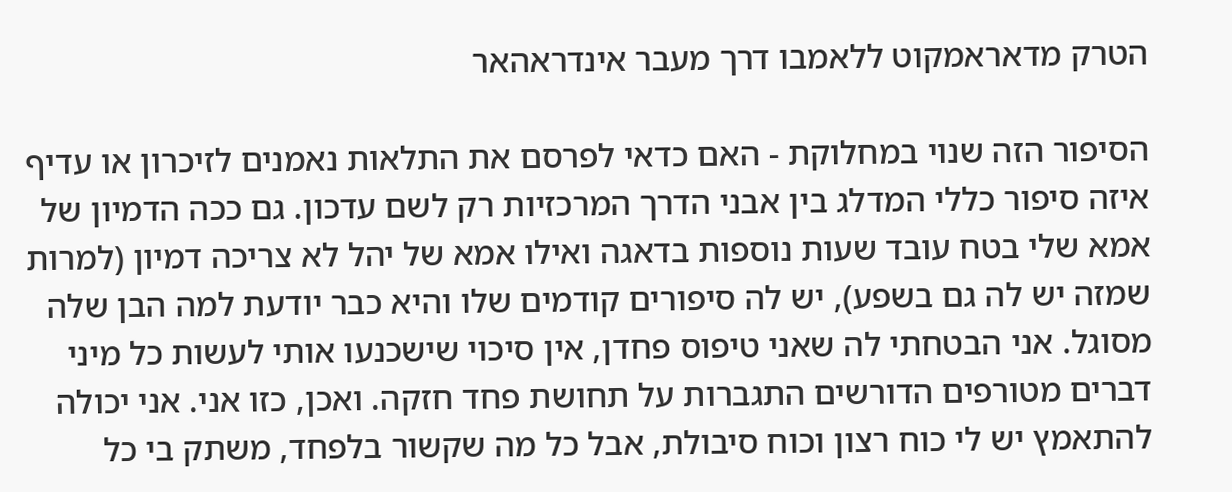הטרק מדאראמקוט ללאמבו דרך מעבר אינדראהאר

הסיפור הזה שנוי במחלוקת - האם כדאי לפרסם את התלאות נאמנים לזיכרון או עדיף איזה סיפור כללי המדלג בין אבני הדרך המרכזיות רק לשם עדכון. גם ככה הדמיון של אמא שלי בטח עובד שעות נוספות בדאגה ואילו אמא של יהל לא צריכה דמיון (למרות שמזה יש לה גם בשפע), יש לה סיפורים קודמים שלו והיא כבר יודעת למה הבן שלה מסוגל. אני הבטחתי לה שאני טיפוס פחדן, אין סיכוי שישכנעו אותי לעשות כל מיני דברים מטורפים הדורשים התגברות על תחושת פחד חזקה. ואכן, כזו אני. אני יכולה להתאמץ יש לי כוח רצון וכוח סיבולת, אבל כל מה שקשור בלפחד, משתק בי כל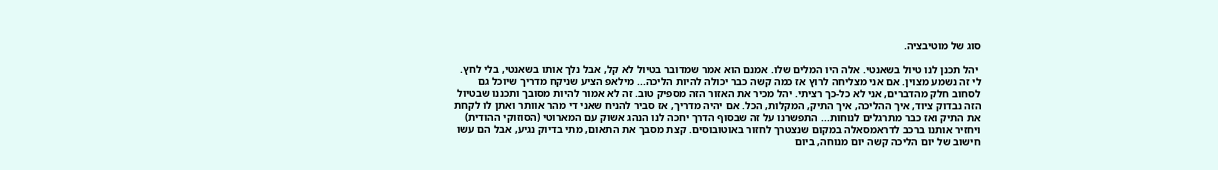סוג של מוטיבציה.

 יהל תכנן לנו טיול בשאנטי. אלה היו המלים שלו. אמנם הוא אמר שמדובר בטיול לא קל, אבל נלך אותו בשאנטי, בלי לחץ. לי זה נשמע מצוין. אם אני מצליחה לרוץ אז כמה קשה כבר יכולה להיות הליכה... מילאפ הציע שניקח מדריך שיוכל גם לסחוב חלק מהדברים, אני לא כל-כך רציתי. יהל מכיר את האזור הזה מספיק טוב. זה לא אמור להיות מסובך ותכננו שבטיול הזה נבדוק ציוד, איך ההליכה, איך התיק, המקלות, הכל. אם יהיה מדריך, אז סביר להניח שאני די מהר אוותר ואתן לו לקחת את התיק ואז כבר מתרגלים לנוחות... התפשרנו על זה שבסוף הדרך יחכה לנו הנהג אשוק עם המארוטי (הסוזוקי ההודית) ויחזיר אותנו ברכב לדראמסאלה במקום שנצטרך לחזור באוטובוסים. קצת מסבך את התאום, מתי בדיוק נגיע, אבל הם עשו חישוב של יום הליכה קשה יום מנוחה, ביום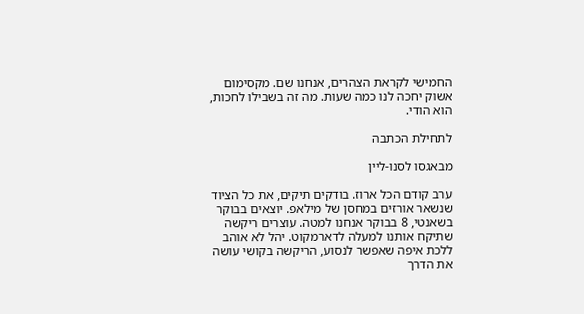החמישי לקראת הצהרים, אנחנו שם. מקסימום אשוק יחכה לנו כמה שעות. מה זה בשבילו לחכות, הוא הודי.

לתחילת הכתבה

מבאגסו לסנו-ליין

ערב קודם הכל ארוז. בודקים תיקים, את כל הציוד שנשאר אורזים במחסן של מילאפ. יוצאים בבוקר בשאנטי, 8 בבוקר אנחנו למטה. עוצרים ריקשה שתיקח אותנו למעלה לדארמקוט. יהל לא אוהב ללכת איפה שאפשר לנסוע, הריקשה בקושי עושה את הדרך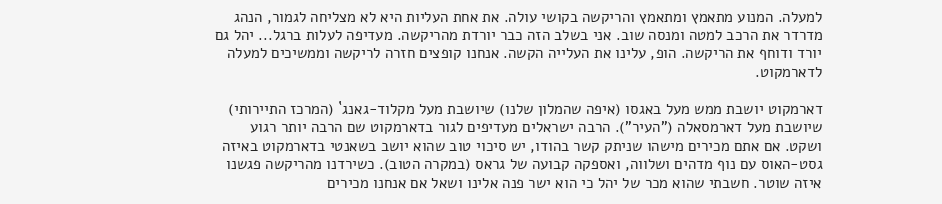למעלה. המנוע מתאמץ ומתאמץ והריקשה בקושי עולה. את אחת העליות היא לא מצליחה לגמור, הנהג מדרדר את הרכב למטה ומנסה שוב. אני בשלב הזה כבר יורדת מהריקשה. מעדיפה לעלות ברגל... יהל גם יורד ודוחף את הריקשה. הופ, עלינו את העלייה הקשה. אנחנו קופצים חזרה לריקשה וממשיכים למעלה לדארמקוט.

דארמקוט יושבת ממש מעל באגסו (איפה שהמלון שלנו) שיושבת מעל מקלוד-גאנג` (המרכז התיירותי) שיושבת מעל דארמסאלה ("העיר"). הרבה ישראלים מעדיפים לגור בדארמקוט שם הרבה יותר רגוע ושקט. אם אתם מכירים מישהו שניתק קשר בהודו, יש סיכוי טוב שהוא יושב בשאנטי בדארמקוט באיזה גסט-האוס עם נוף מדהים ושלווה, ואספקה קבועה של גראס (במקרה הטוב). כשירדנו מהריקשה פגשנו איזה שוטר. חשבתי שהוא מכר של יהל כי הוא ישר פנה אלינו ושאל אם אנחנו מכירים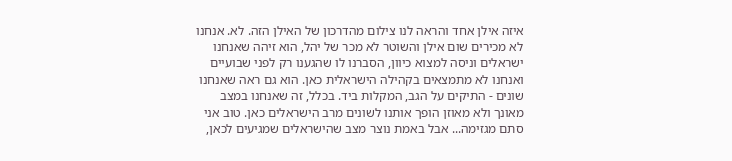איזה אילן אחד והראה לנו צילום מהדרכון של האילן הזה. לא. אנחנו לא מכירים שום אילן והשוטר לא מכר של יהל, הוא זיהה שאנחנו ישראלים וניסה למצוא כיוון, הסברנו לו שהגענו רק לפני שבועיים ואנחנו לא מתמצאים בקהילה הישראלית כאן. הוא גם ראה שאנחנו שונים - התיקים על הגב, המקלות ביד. בכלל, זה שאנחנו במצב מאונך ולא מאוזן הופך אותנו לשונים מרב הישראלים כאן. טוב אני סתם מגזימה... אבל באמת נוצר מצב שהישראלים שמגיעים לכאן,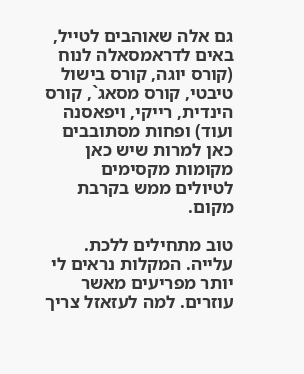גם אלה שאוהבים לטייל, באים לדראמסאלה לנוח (קורס יוגה, קורס בישול טיבטי, קורס מסאג`, קורס הינדית, רייקי, ויפאסנה ועוד) ופחות מסתובבים כאן למרות שיש כאן מקומות מקסימים לטיולים ממש בקרבת מקום.

טוב מתחילים ללכת. עלייה. המקלות נראים לי יותר מפריעים מאשר עוזרים. למה לעזאזל צריך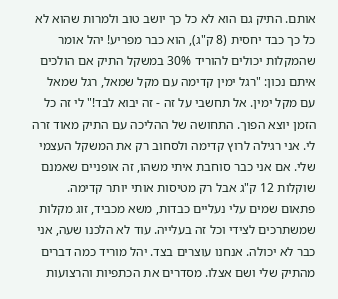אותם. התיק גם הוא לא כל כך יושב טוב ולמרות שהוא לא כל כך כבד יחסית (8 ק"ג), הוא כבר מפריע! יהל אומר שהמקלות יכולים להוריד 30% במשקל התיק אם הולכים איתם נכון: "רגל ימין קדימה עם מקל שמאל, רגל שמאל עם מקל ימין. אל תחשבי על זה - זה יבוא לבד!" לי זה כל הזמן יוצא הפוך. התחושה של ההליכה עם התיק מאוד זרה לי. אני רגילה לרוץ קדימה ולסחוב רק את המשקל העצמי שלי. אם אני כבר סוחבת איתי משהו, זה אופניים שאמנם שוקלות 12 ק"ג אבל רק מטיסות אותי יותר קדימה. פתאום שמים עלי נעליים כבדות, משא מכביד, זוג מקלות שמשתרכים לצידי וכל זה בעלייה. עוד לא הלכנו שעה, אני כבר לא יכולה. אנחנו עוצרים בצד. יהל מוריד כמה דברים מהתיק שלי ושם אצלו. מסדרים את הכתפיות והרצועות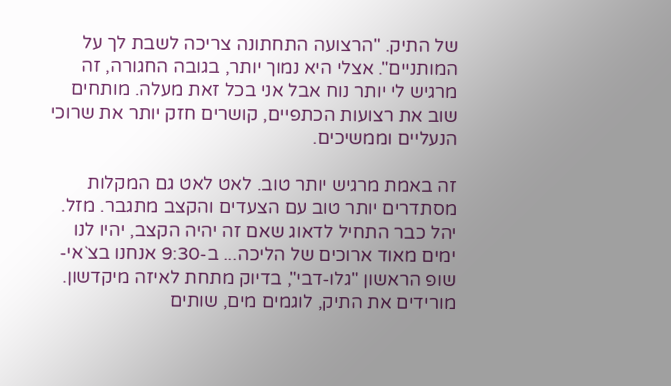של התיק. "הרצועה התחתונה צריכה לשבת לך על המותניים". אצלי היא נמוך יותר, בגובה החגורה, זה מרגיש לי יותר נוח אבל אני בכל זאת מעלה. מותחים שוב את רצועות הכתפיים, קושרים חזק יותר את שרוכי הנעליים וממשיכים.

זה באמת מרגיש יותר טוב. לאט לאט גם המקלות מסתדרים יותר טוב עם הצעדים והקצב מתגבר. מזל. יהל כבר התחיל לדאוג שאם זה יהיה הקצב, יהיו לנו ימים מאוד ארוכים של הליכה... ב-9:30 אנחנו בצ`אי-שופ הראשון "גלו-דבי", בדיוק מתחת לאיזה מיקדשון. מורידים את התיק, לוגמים מים, שותים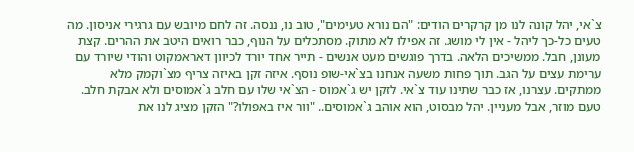צ`אי, יהל קונה לנו מן קרקרים הודים: "הם נורא טעימים", טוב נו, ננסה. זה לחם מיובש עם גרגירי אניסון. מה טעים כל-כך ליהל - אין לי מושג. זה אפילו לא מתוק. מסתכלים על הנוף, כבר רואים היטב את ההרים. קצת מעונן, חבל. ממשיכים הלאה. בדרך פוגשים מעט אנשים - תייר אחד יורד לכיוון דאראמקוט והודי שיורד עם ערימת עצים על הגב. תוך פחות משעה אנחנו בצ`אי-שופ נוסף. איזה זקן באיזה צריף מצ`וקמק מלא ממתקים. עצרנו, אז כבר שתינו עוד צ`אי. לזקן יש ג`אמוס - הצ`אי שלו עם חלב ג`אמוסים ולא אבקת חלב. טעם מוזר, אבל מעניין. יהל מבסוט, הוא אוהב ג`אמוסים.. "וור איז באפולו?" הזקן מציג לנו את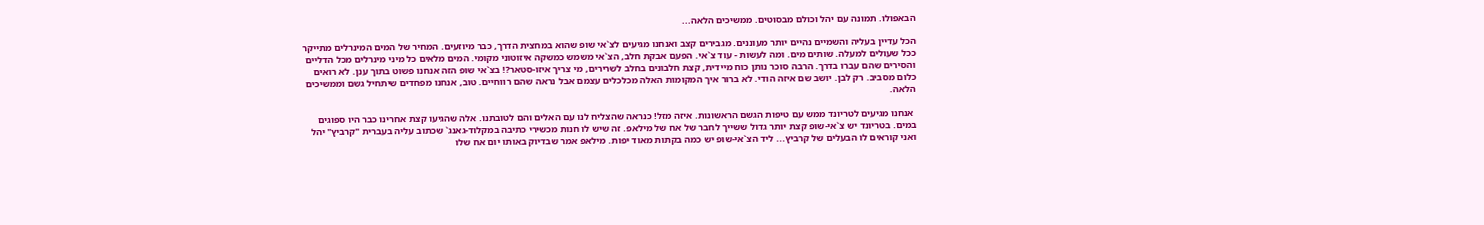הבאפולו. תמונה עם יהל וכולם מבסוטים. ממשיכים הלאה...

הכל עדיין בעליה והשמיים נהיים יותר מעוננים. מגבירים קצב ואנחנו מגיעים לצ`אי שופ שהוא במחצית הדרך, כבר מיוזעים. המחיר של המים המינרלים מתייקר ככל שעולים למעלה. שותים מים. ומה לעשות - עוד צ`אי. הפעם אבקת חלב, הצ`אי משמש כמשקה איזוטוני מקומי. המים מלאים כל מיני מינרלים מכל הדליים והסירים שהם עברו בדרך. הרבה סוכר נותן כוח מיידית, קצת חלבונים בחלב לשרירים, מי צריך איזו-סטאר?! בצ`אי שופ הזה אנחנו פשוט בתוך ענן. לא רואים כלום מסביב. רק לבן. יושב שם איזה הודי. לא ברור איך המקומות האלה מכלכלים עצמם אבל נראה שהם רווחיים. טוב, אנחנו מפחדים שיתחיל גשם וממשיכים הלאה.

 אנחנו מגיעים לטריונד ממש עם טיפות הגשם הראשונות. איזה מזל! כנראה שהצליח לנו עם האלים והם לטובתנו. אלה שהגיעו קצת אחרינו כבר היו ספוגים במים. בטריונד יש צ`אי-שופ קצת יותר גדול ששייך לחבר של אח של מילאפ. זה שיש לו חנות מכשירי כתיבה במקלוד-גאנג` שכתוב עליה בעברית "קרביץ" יהל ואני קוראים לו הבעלים של קרביץ... ליד הצ`אי-שופ יש כמה בקתות מאוד יפות. מילאפ אמר שבדיוק באותו יום אח שלו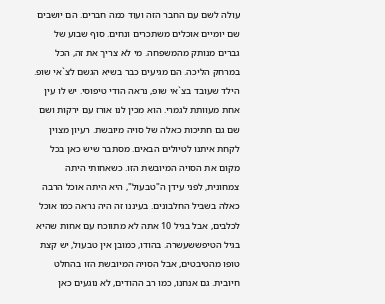עולה לשם עם החבר הזה ועוד כמה חברים. הם יושבים שם יומיים אוכלים משתכרים ונחים. סוף שבוע של גברים מנותק מהמשפחה. מי לא צריך את זה, הכל במרחק הליכה. הם מגיעים כבר בשיא הגשם לצ`אי שופ. הילד שעובד בצ`אי שופ, נראה הודי טיפוסי. יש לו עין אחת מעוותת לגמרי. הוא מכין לנו אורז עם ירקות ושם שם גם חתיכות כאלה של סויה מיובשת. רעיון מצוין לקחת איתנו לטיולים הבאים. מסתבר שיש כאן בכל מקום את הסויה המיובשת הזו. כשאחותי היתה צמחונית, לפני עידן ה"טבעול", היא היתה אוכל הרבה כאלה בשביל החלבונים. בעיננו זה היה נראה כמו אוכל לכלבים, אבל בגיל 10 אתה לא מתווכח עם אחות שהיא בגיל הטיפששעשרה. בהודו, כמובן אין טבעול, יש קצת טופו מהטיבטים, אבל הסויה המיובשת הזו בהחלט חיובית. גם אנחנו, כמו רב ההודים, לא נוגעים כאן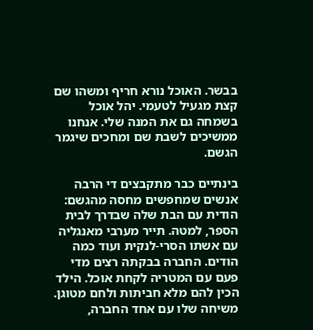בבשר. האוכל נורא חריף ומשהו שם קצת מגעיל לטעמי. יהל אוכל בשמחה גם את המנה שלי. אנחנו ממשיכים לשבת שם ומחכים שיגמר הגשם.

בינתיים כבר מתקבצים די הרבה אנשים שמחפשים מחסה מהגשם: הודית עם הבת שלה שבדרך לבית הספר, למטה. תייר מערבי מאנגליה עם אשתו הסרי-לנקית ועוד כמה הודים. החברה בבקתה רצים מדי פעם עם המטריה לקחת אוכל. הילד הכין להם מלא חביתות ולחם מטוגן. משיחה שלו עם אחד החברה,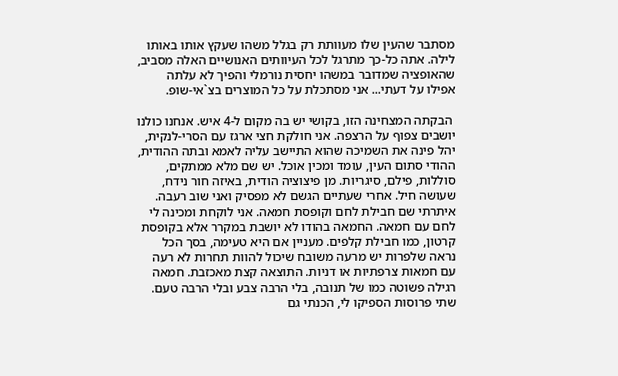מסתבר שהעין שלו מעוותת רק בגלל משהו שעקץ אותו באותו לילה. אתה כל-כך מתרגל לכל העיוותים האנושיים האלה מסביב, שהאופציה שמדובר במשהו יחסית נורמלי והפיך לא עלתה אפילו על דעתי... אני מסתכלת על כל המוצרים בצ`אי-שופ.

 הבקתה המצחינה הזו, בקושי יש בה מקום ל-4 איש. אנחנו כולנו יושבים צפוף על הרצפה. אני חולקת חצי ארגז עם הסרי-לנקית, יהל פינה את השמיכה שהוא התיישב עליה לאמא ובתה ההודית, ההודי סתום העין, עומד ומכין אוכל. יש שם מלא ממתקים, סוללות, פילם, סיגריות. מן פיצוציה הודית, באיזה חור נידח, שעושה חיל. אחרי שעתיים הגשם לא מפסיק ואני שוב רעבה. איתרתי שם חבילת לחם וקופסת חמאה. אני לוקחת ומכינה לי לחם עם חמאה. החמאה בהודו לא יושבת במקרר אלא בקופסת קרטון, כמו חבילת קלפים. מעניין אם היא טעימה, בסך הכל נראה שלפרות יש מרעה משובח שיכול להוות תחרות לא רעה עם חמאות צרפתיות או דניות. התוצאה קצת מאכזבת. חמאה רגילה פשוטה כמו של תנובה, בלי הרבה צבע ובלי הרבה טעם. שתי פרוסות הספיקו לי, הכנתי גם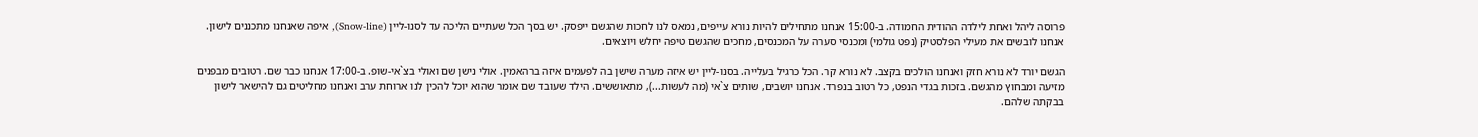פרוסה ליהל ואחת לילדה ההודית החמודה. ב-15:00 אנחנו מתחילים להיות נורא עייפים, נמאס לנו לחכות שהגשם ייפסק. יש בסך הכל שעתיים הליכה עד לסנו-ליין (Snow-line), איפה שאנחנו מתכננים לישון. אנחנו לובשים את מעילי הפלסטיק (נפט גולמי) ומכנסי סערה על המכנסים, מחכים שהגשם טיפה יחלש ויוצאים.

הגשם יורד לא נורא חזק ואנחנו הולכים בקצב. לא נורא קר. הכל כרגיל בעלייה. בסנו-ליין יש איזה מערה שישן בה לפעמים איזה ברהאמין. אולי נישן שם ואולי בצ`אי-שופ. ב-17:00 אנחנו כבר שם. רטובים מבפנים מזיעה ומבחוץ מהגשם. בזכות בגדי הנפט, כל רטוב בנפרד. אנחנו יושבים, שותים צ`אי (מה לעשות...), מתאוששים. הילד שעובד שם אומר שהוא יוכל להכין לנו ארוחת ערב ואנחנו מחליטים גם להישאר לישון בבקתה שלהם.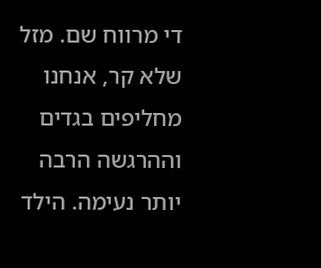די מרווח שם. מזל שלא קר, אנחנו מחליפים בגדים וההרגשה הרבה יותר נעימה. הילד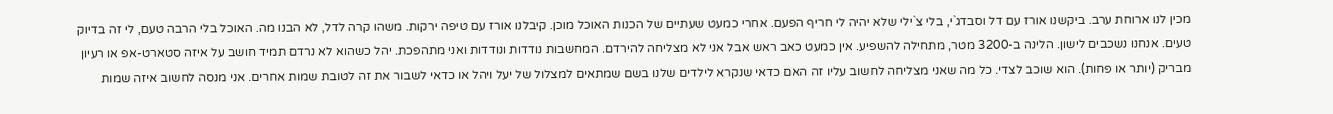מכין לנו ארוחת ערב. ביקשנו אורז עם דל וסבדג`י, בלי צ`ילי שלא יהיה לי חריף הפעם. אחרי כמעט שעתיים של הכנות האוכל מוכן. קיבלנו אורז עם טיפה ירקות. משהו קרה לדל, לא הבנו מה. האוכל בלי הרבה טעם, לי זה בדיוק טעים. אנחנו נשכבים לישון. הלינה ב-3200 מטר, מתחילה להשפיע. אין כמעט כאב ראש אבל אני לא מצליחה להירדם. המחשבות נודדות ונודדות ואני מתהפכת. יהל כשהוא לא נרדם תמיד חושב על איזה סטארט-אפ או רעיון מבריק (יותר או פחות). הוא שוכב לצדי. כל מה שאני מצליחה לחשוב עליו זה האם כדאי שנקרא לילדים שלנו בשם שמתאים למצלול של יעל ויהל או כדאי לשבור את זה לטובת שמות אחרים. אני מנסה לחשוב איזה שמות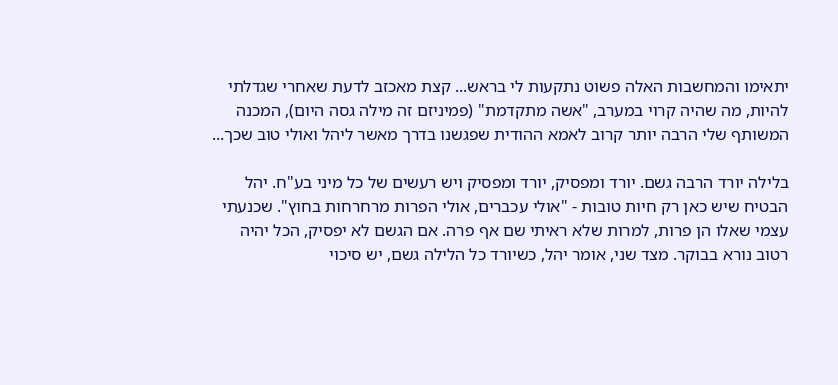יתאימו והמחשבות האלה פשוט נתקעות לי בראש... קצת מאכזב לדעת שאחרי שגדלתי להיות, מה שהיה קרוי במערב, "אשה מתקדמת" (פמיניזם זה מילה גסה היום), המכנה המשותף שלי הרבה יותר קרוב לאמא ההודית שפגשנו בדרך מאשר ליהל ואולי טוב שכך...

בלילה יורד הרבה גשם. יורד ומפסיק, יורד ומפסיק ויש רעשים של כל מיני בע"ח. יהל הבטיח שיש כאן רק חיות טובות - "אולי עכברים, אולי הפרות מרחרחות בחוץ". שכנעתי עצמי שאלו הן פרות, למרות שלא ראיתי שם אף פרה. אם הגשם לא יפסיק, הכל יהיה רטוב נורא בבוקר. מצד שני, אומר יהל, כשיורד כל הלילה גשם, יש סיכוי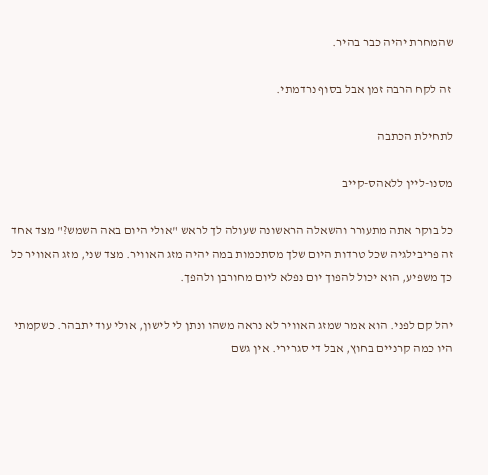שהמחרת יהיה כבר בהיר.

 זה לקח הרבה זמן אבל בסוף נרדמתי.

לתחילת הכתבה

מסנו-ליין ללאהס-קייב

כל בוקר אתה מתעורר והשאלה הראשונה שעולה לך לראש "אולי היום באה השמש?" מצד אחד זה פריבילגיה שכל טרדות היום שלך מסתכמות במה יהיה מזג האוויר. מצד שני, מזג האוויר כל כך משפיע, הוא יכול להפוך יום נפלא ליום מחורבן ולהפך.

יהל קם לפני. הוא אמר שמזג האוויר לא נראה משהו ונתן לי לישון, אולי עוד יתבהר. כשקמתי היו כמה קרניים בחוץ, אבל די סגרירי. אין גשם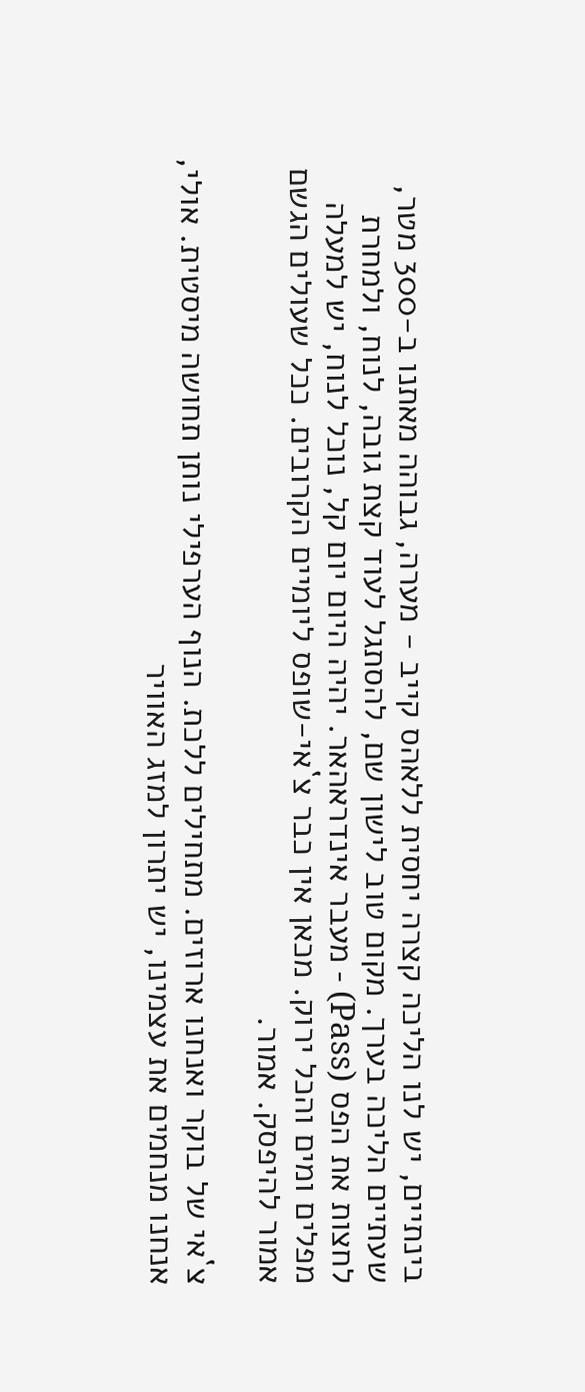בינתיים, יש לנו הליכה קצרה יחסית ללאהס קייב - מערה, גבוהה מאתנו ב-300 מטר, שעתיים הליכה בערך. מקום טוב לישון שם, להסתגל לעוד קצת גובה, לנוח, ולמחרת לחצות את הפס (Pass) - מעבר אינדראהאר. יהיה היום יום קל, נוכל לנוח, יש למעלה מפלים ומים והכל ירוק. מכאן אין כבר צ`אי-שופס ליומיים הקרובים. ככל שעולים הגשם אמור להיפסק. אמור.

צ`אי של בוקר ואנחנו ארוזים. מתחילים ללכת. הנוף הערפילי נותן תחושה מיסטית. אולי, אנחנו מנחמים את עצמינו, יש יתרון למזג האוויר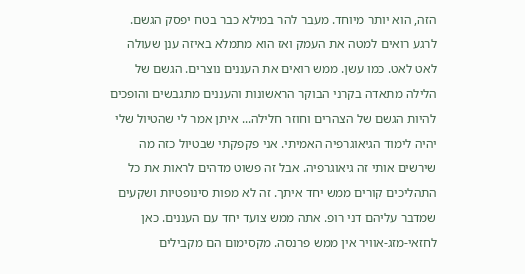הזה, הוא יותר מיוחד. מעבר להר במילא כבר בטח יפסק הגשם. לרגע רואים למטה את העמק ואז הוא מתמלא באיזה ענן שעולה לאט לאט. כמו עשן. ממש רואים את העננים נוצרים. הגשם של הלילה מתאדה בקרני הבוקר הראשונות והעננים מתגבשים והופכים להיות הגשם של הצהרים וחוזר חלילה... איתן אמר לי שהטיול שלי יהיה לימוד הגיאוגרפיה האמיתי. אני פקפקתי שבטיול כזה מה שירשים אותי זה גיאוגרפיה. אבל זה פשוט מדהים לראות את כל התהליכים קורים ממש יחד איתך. זה לא מפות סינופטיות ושקעים שמדבר עליהם דני רופ. אתה ממש צועד יחד עם העננים. כאן לחזאי-מזג-אוויר אין ממש פרנסה. מקסימום הם מקבילים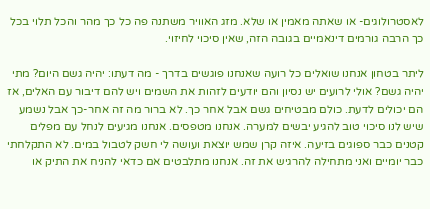לאסטרולוגים- או שאתה מאמין או שלא. מזג האוויר משתנה פה כל כך מהר והכל תלוי בכל כך הרבה גורמים דינאמיים בגובה הזה, שאין סיכוי לחיזוי.

ליתר בטחון אנחנו שואלים כל רועה שאנחנו פוגשים בדרך - מה דעתו: יהיה גשם היום? מתי יהיה גשם? אולי לרועים יש נסיון והם יודעים לזהות את השמים ויש להם דיבור עם האלים, אז הם יכולים לדעת. כולם מבטיחים גשם אבל אחר כך. לא ברור מה זה אחר-כך אבל נשמע שיש לנו סיכוי טוב להגיע יבשים למערה. אנחנו מטפסים. אנחנו מגיעים לנחל עם מפלים קטנים כבר ספוגים בזיעה. איזה קרן שמש יוצאת ועושה לי חשק לטבול במים. לא התקלחתי כבר יומיים ואני מתחילה להרגיש את זה. אנחנו מתלבטים אם כדאי להניח את התיק או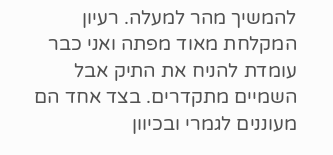להמשיך מהר למעלה. רעיון המקלחת מאוד מפתה ואני כבר עומדת להניח את התיק אבל השמיים מתקדרים. בצד אחד הם מעוננים לגמרי ובכיוון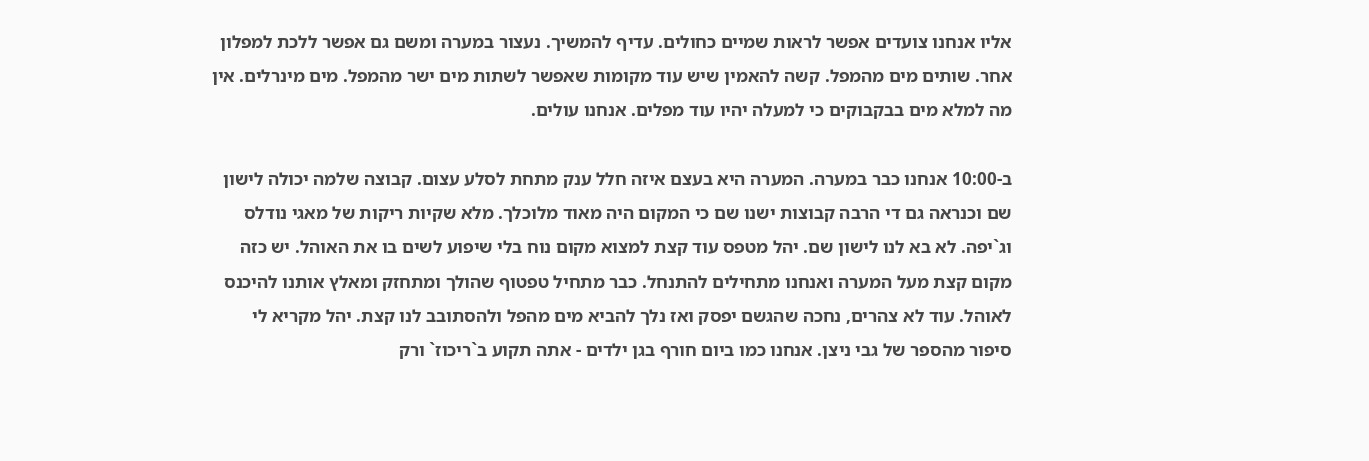אליו אנחנו צועדים אפשר לראות שמיים כחולים. עדיף להמשיך. נעצור במערה ומשם גם אפשר ללכת למפלון אחר. שותים מים מהמפל. קשה להאמין שיש עוד מקומות שאפשר לשתות מים ישר מהמפל. מים מינרלים. אין מה למלא מים בבקבוקים כי למעלה יהיו עוד מפלים. אנחנו עולים.

ב-10:00 אנחנו כבר במערה. המערה היא בעצם איזה חלל ענק מתחת לסלע עצום. קבוצה שלמה יכולה לישון שם וכנראה גם די הרבה קבוצות ישנו שם כי המקום היה מאוד מלוכלך. מלא שקיות ריקות של מאגי נודלס וג`יפה. לא בא לנו לישון שם. יהל מטפס עוד קצת למצוא מקום נוח בלי שיפוע לשים בו את האוהל. יש כזה מקום קצת מעל המערה ואנחנו מתחילים להתנחל. כבר מתחיל טפטוף שהולך ומתחזק ומאלץ אותנו להיכנס לאוהל. עוד לא צהרים, נחכה שהגשם יפסק ואז נלך להביא מים מהפל ולהסתובב לנו קצת. יהל מקריא לי סיפור מהספר של גבי ניצן. אנחנו כמו ביום חורף בגן ילדים - אתה תקוע ב`ריכוז` ורק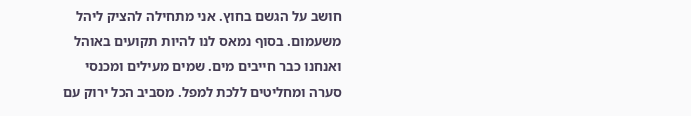חושב על הגשם בחוץ. אני מתחילה להציק ליהל משעמום. בסוף נמאס לנו להיות תקועים באוהל ואנחנו כבר חייבים מים. שמים מעילים ומכנסי סערה ומחליטים ללכת למפל. מסביב הכל ירוק עם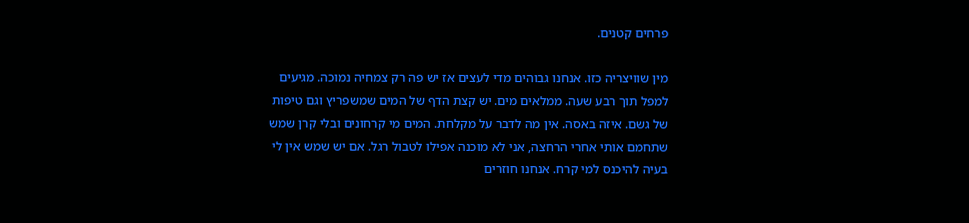פרחים קטנים.

מין שוויצריה כזו. אנחנו גבוהים מדי לעצים אז יש פה רק צמחיה נמוכה. מגיעים למפל תוך רבע שעה. ממלאים מים. יש קצת הדף של המים שמשפריץ וגם טיפות של גשם. איזה באסה. אין מה לדבר על מקלחת. המים מי קרחונים ובלי קרן שמש שתחמם אותי אחרי הרחצה, אני לא מוכנה אפילו לטבול רגל. אם יש שמש אין לי בעיה להיכנס למי קרח. אנחנו חוזרים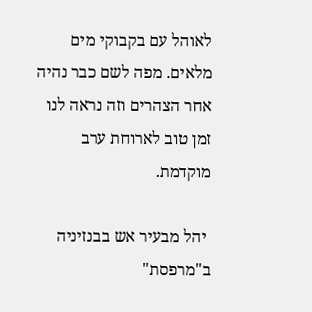לאוהל עם בקבוקי מים מלאים. מפה לשם כבר נהיה אחר הצהרים וזה נראה לנו זמן טוב לארוחת ערב מוקדמת.

 יהל מבעיר אש בבנזיניה ב"מרפסת"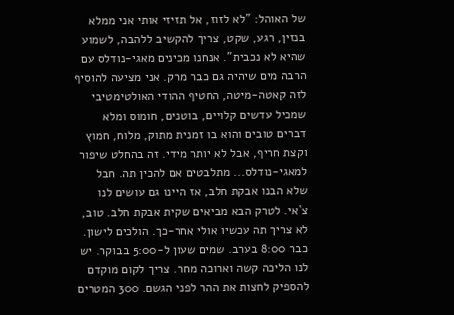של האוהל: "לא לזוז, אל תזיזי אותי אני ממלא בנזין, רגע, שקט, צריך להקשיב ללהבה, לשמוע שהיא לא נכבית". אנחנו מכינים מאגי-נודלס עם הרבה מים שיהיה גם כבר מרק. אני מציעה להוסיף לזה קאטה-מיטה, החטיף ההודי האולטימטיבי שמכיל עדשים קלויים, בוטנים, חומוס ומלא דברים טובים והוא בו זמנית מתוק, מלוח, חמוץ וקצת חריף, אבל לא יותר מידי. זה בהחלט שיפור למאגי-נודלס... מתלבטים אם להכין תה. חבל שלא הבנו אבקת חלב, אז היינו גם עושים לנו צ`אי. לטרק הבא מביאים שקית אבקת חלב. טוב, לא צריך תה עכשיו אולי אחר-כך. הולכים לישון. כבר 8:00 בערב. שמים שעון ל-5:00 בבוקר. יש לנו הליכה קשה וארוכה מחר. צריך לקום מוקדם להספיק לחצות את ההר לפני הגשם. 300 המטרים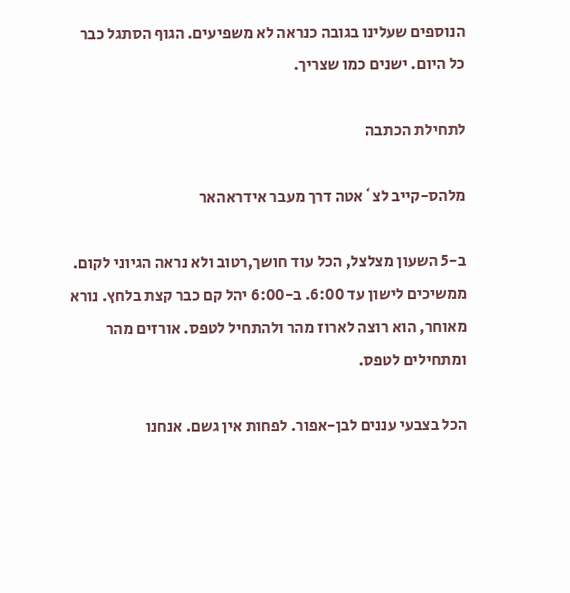הנוספים שעלינו בגובה כנראה לא משפיעים. הגוף הסתגל כבר כל היום. ישנים כמו שצריך.

לתחילת הכתבה

מלהס-קייב לצ`אטה דרך מעבר אידראהאר

ב-5 השעון מצלצל, הכל עוד חושך,רטוב ולא נראה הגיוני לקום. ממשיכים לישון עד 6:00. ב-6:00 יהל קם כבר קצת בלחץ. נורא מאוחר, הוא רוצה לארוז מהר ולהתחיל לטפס. אורזים מהר ומתחילים לטפס.

הכל בצבעי עננים לבן-אפור. לפחות אין גשם. אנחנו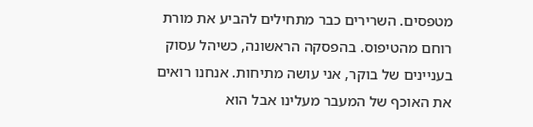מטפסים. השרירים כבר מתחילים להביע את מורת רוחם מהטיפוס. בהפסקה הראשונה, כשיהל עסוק בעניינים של בוקר, אני עושה מתיחות. אנחנו רואים את האוכף של המעבר מעלינו אבל הוא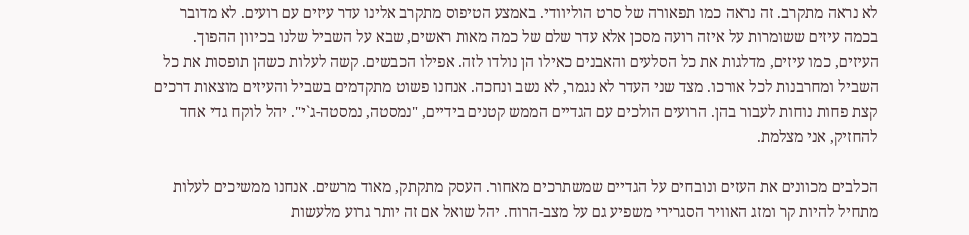לא נראה מתקרב. זה נראה כמו תפאורה של סרט הוליוודי. באמצע הטיפוס מתקרב אלינו עדר עיזים עם רועים. לא מדובר בכמה עיזים ששומרות על איזה רועה מסכן אלא עדר שלם של כמה מאות ראשים, שבא על השביל שלנו בכיוון ההפוך. העיזים, כמו עיזים, מדלגות את כל הסלעים והאבנים כאילו הן נולדו לזה. אפילו הכבשים. קשה לעלות כשהן תופסות את כל השביל ומחרבנות לכל אורכו. מצד שני העדר לא נגמר, לא נשב ונחכה. אנחנו פשוט מתקדמים בשביל והעיזים מוצאות דרכים קצת פחות נוחות לעבור בהן. הרועים הולכים עם הגדיים הממש קטנים בידיים, "נמסטה, נמסטה-ג`י". יהל לוקח גדי אחד להחזיק, אני מצלמת.

הכלבים מכוונים את העזים ונובחים על הגדיים שמשתרכים מאחור. העסק מתקתק, מאוד מרשים. אנחנו ממשיכים לעלות מתחיל להיות קר ומזג האוויר הסגרירי משפיע גם על מצב-הרוח. יהל שואל אם זה יותר גרוע מלעשות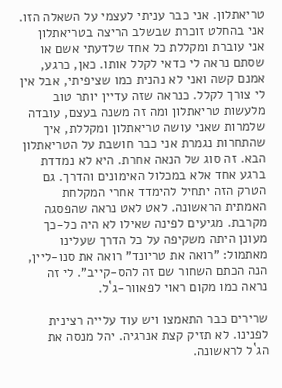טריאתלון. אני כבר עניתי לעצמי על השאלה הזו. אני בהחלט זוכרת שבשלב הריצה בטריאתלון אני עוברת ומקללת כל אחד שלדעתי אשם או שסתם נראה לי כדאי לקלל אותו. כאן, כרגע, אמנם קשה ואני לא נהנית כמו שציפיתי, אבל אין לי צורך לקלל. כנראה שזה עדיין יותר טוב מלעשות טריאתלון ומה זה משנה בעצם, עובדה שלמרות שאני עושה טריאתלון ומקללת, איך שהתחרות נגמרת אני כבר חושבת על הטריאתלון הבא. זה סוג של הנאה אחרת. היא לא נמדדת ברגע אחד אלא במכלול האימונים והדרך. גם הטרק הזה יתחיל להימדד אחרי המקלחת האמתית הראשונה. לאט לאט נראה שהפסגה מקרבת. מגיעים לפינה שאילו לא היה כל-כך מעונן היתה משקיפה על כל הדרך שעלינו מאתמול: "רואה את טריונד" רואה את סנו-ליין, הנה הכתם השחור שם זה להס-קייב". לי זה נראה כמו מקום ראוי לפאוור-ג`ל.

שרירים כבר התאמצו ויש עוד עלייה רצינית לפנינו. לא תזיק קצת אנרגיה. יהל מנסה את הג`ל לראשונה.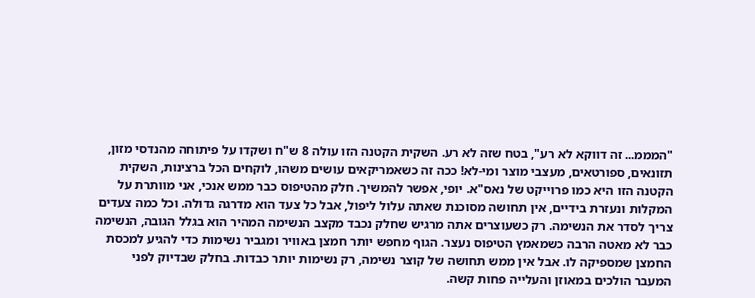"המממ... זה דווקא לא רע", בטח שזה לא רע. השקית הקטנה הזו עולה 8 ש"ח ושקדו על פיתוחה מהנדסי מזון, תזונאים, ספורטאים, מעצבי מוצר ומי-לא! ככה זה כשאמריקאים עושים משהו, לוקחים הכל ברצינות, השקית הקטנה הזו היא כמו פרוייקט של נאס"א. יופי, אפשר להמשיך. חלק מהטיפוס כבר ממש אנכי, אני מוותרת על המקלות ונעזרת בידיים, אין תחושה מסוכנת שאתה עלול ליפול, אבל כל צעד הוא מדרגה גדולה. וכל כמה צעדים צריך לסדר את הנשימה. רק כשעוצרים אתה מרגיש שחלק נכבד מקצב הנשימה המהיר הוא בגלל הגובה, הנשימה כבר לא מאטה הרבה כשמאמץ הטיפוס נעצר. הגוף מחפש יותר חמצן באוויר ומגביר נשימות כדי להגיע למכסת החמצן שמספיקה לו. אבל אין ממש תחושה של קוצר נשימה, רק נשימות יותר כבדות. בחלק שבדיוק לפני המעבר הולכים במאוזן והעלייה פחות קשה.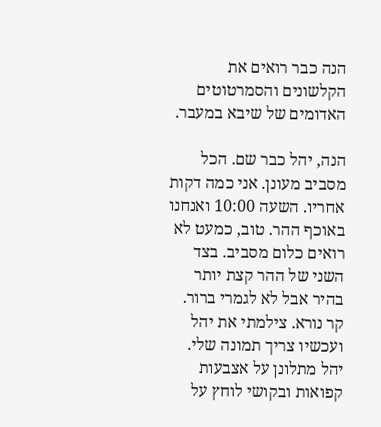הנה כבר רואים את הקלשונים והסמרטוטים האדומים של שיבא במעבר.

הנה, יהל כבר שם. הכל מסביב מעונן. אני כמה דקות אחריו. השעה 10:00 ואנחנו באוכף ההר. טוב, כמעט לא רואים כלום מסביב. בצד השני של ההר קצת יותר בהיר אבל לא לגמרי ברור. קר נורא. צילמתי את יהל ועכשיו צריך תמונה שלי. יהל מתלונן על אצבעות קפואות ובקושי לוחץ על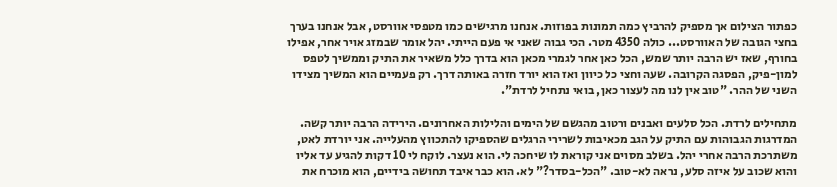כפתור הצילום אך מספיק להרביץ כמה תמונות בפוזות. אנחנו מרגישים כמו מטפסי אוורסט, אבל אנחנו בערך בחצי הגובה של האוורסט... כולה 4350 מטר. הכי גבוה שאני אי פעם הייתי. יהל אומר שבמזג אויר אחר, אפילו בחורף, שאז יש הרבה יותר שמש, הכל כאן אחר לגמרי מכאן הוא בדרך כלל משאיר את התיק וממשיך לטפס למון-פיק, הפסגה הקרובה. שעה וחצי כל כיוון ואז הוא יורד חזרה באותה דרך. רק פעמיים הוא המשיך מצידו השני של ההר. "טוב אין לנו מה לעצור כאן, בואי נתחיל לרדת".

מתחילים לרדת. הכל סלעים ואבנים ורטוב מהגשם של הימים והלילות האחרונים. הירידה הרבה יותר קשה. המדרגות הגבוהות עם התיק על הגב מכאיבות לשרירי הרגלים שהספיקו להתכווץ מהעלייה. אני יורדת לאט, משתרכת הרבה אחרי יהל. בשלב מסוים אני קוראת לו שיחכה לי. הוא נעצר. לוקח לי 10 דקות להגיע עד אליו והוא שכוב על איזה סלע, נראה לא-טוב. "הכל-בסדר?" לא. הוא כבר איבד תחושה בידיים, הוא מוכרח את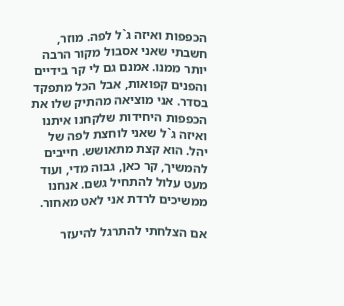הכפפות ואיזה ג`ל לפה. מוזר, חשבתי שאני אסבול מקור הרבה יותר ממנו. אמנם גם לי קר בידיים והפנים קפואות, אבל הכל מתפקד בסדר. אני מוציאה מהתיק שלו את הכפפות היחידות שלקחנו איתנו ואיזה ג`ל שאני לוחצת לפה של יהל. הוא קצת מתאושש. חייבים להמשיך, קר כאן, גבוה מדי, ועוד מעט עלול להתחיל גשם. אנחנו ממשיכים לרדת אני לאט מאחור.

אם הצלחתי להתרגל להיעזר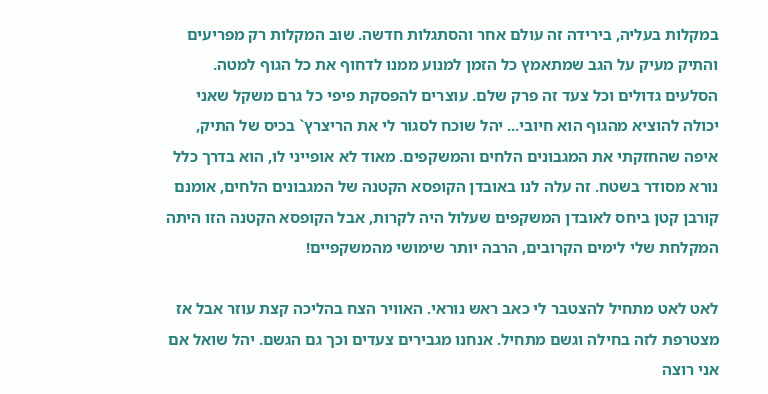במקלות בעליה, בירידה זה עולם אחר והסתגלות חדשה. שוב המקלות רק מפריעים והתיק מעיק על הגב שמתאמץ כל הזמן למנוע ממנו לדחוף את כל הגוף למטה. הסלעים גדולים וכל צעד זה פרק שלם. עוצרים להפסקת פיפי כל גרם משקל שאני יכולה להוציא מהגוף הוא חיובי... יהל שוכח לסגור לי את הריצרץ` בכיס של התיק, איפה שהחזקתי את המגבונים הלחים והמשקפים. מאוד לא אופייני לו, הוא בדרך כלל נורא מסודר בשטח. זה עלה לנו באובדן הקופסא הקטנה של המגבונים הלחים, אומנם קורבן קטן ביחס לאובדן המשקפים שעלול היה לקרות, אבל הקופסא הקטנה הזו היתה המקלחת שלי לימים הקרובים, הרבה יותר שימושי מהמשקפיים!

לאט לאט מתחיל להצטבר לי כאב ראש נוראי. האוויר הצח בהליכה קצת עוזר אבל אז מצטרפת לזה בחילה וגשם מתחיל. אנחנו מגבירים צעדים וכך גם הגשם. יהל שואל אם אני רוצה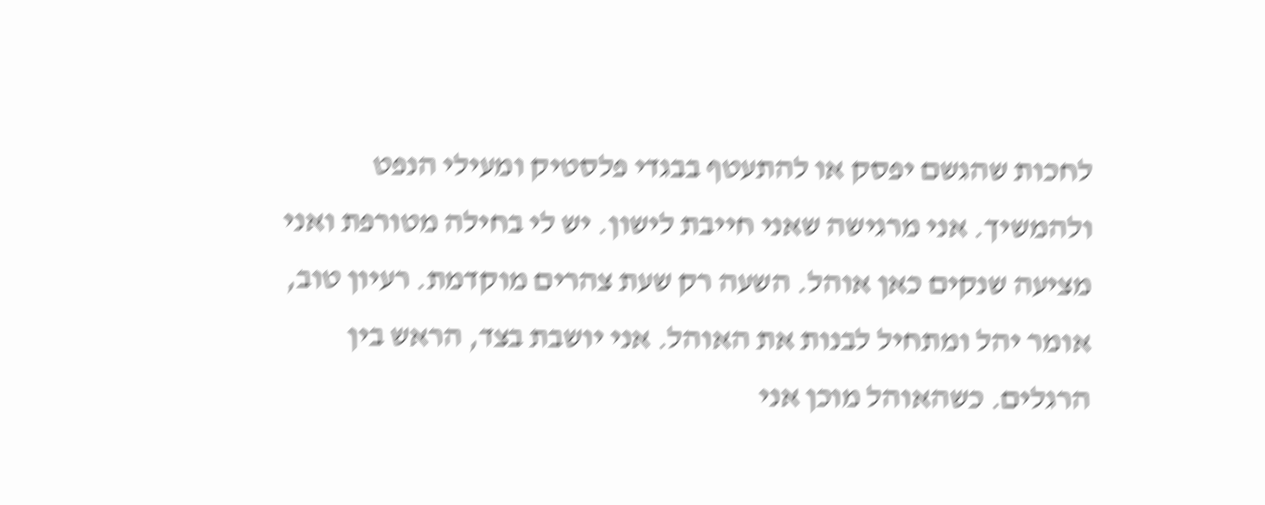לחכות שהגשם יפסק או להתעטף בבגדי פלסטיק ומעילי הנפט ולהמשיך. אני מרגישה שאני חייבת לישון. יש לי בחילה מטורפת ואני מציעה שנקים כאן אוהל. השעה רק שעת צהרים מוקדמת. רעיון טוב, אומר יהל ומתחיל לבנות את האוהל. אני יושבת בצד, הראש בין הרגלים. כשהאוהל מוכן אני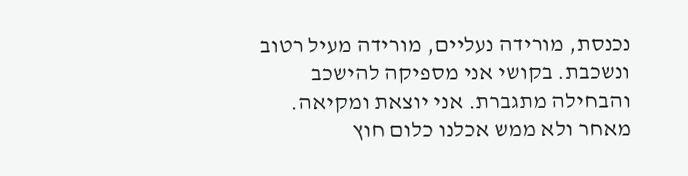נכנסת, מורידה נעליים, מורידה מעיל רטוב ונשכבת. בקושי אני מספיקה להישכב והבחילה מתגברת. אני יוצאת ומקיאה. מאחר ולא ממש אכלנו כלום חוץ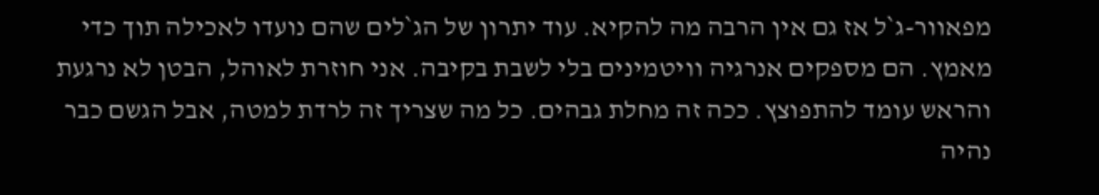מפאוור-ג`ל אז גם אין הרבה מה להקיא. עוד יתרון של הג`לים שהם נועדו לאכילה תוך כדי מאמץ. הם מספקים אנרגיה וויטמינים בלי לשבת בקיבה. אני חוזרת לאוהל, הבטן לא נרגעת והראש עומד להתפוצץ. ככה זה מחלת גבהים. כל מה שצריך זה לרדת למטה, אבל הגשם כבר נהיה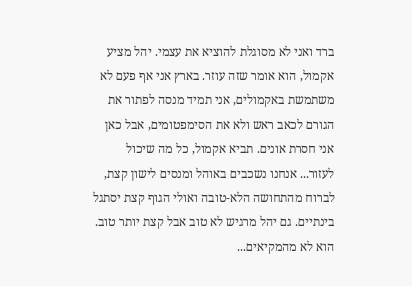ברד ואני לא מסוגלת להוציא את עצמי. יהל מציע אקמול, הוא אומר שזה עוזר. בארץ אני אף פעם לא משתמשת באקמולים, אני תמיד מנסה לפתור את הגורם לכאב ראש ולא את הסימפטומים, אבל כאן אני חסרת אונים. תביא אקמול, כל מה שיכול לעזור... אנחנו נשכבים באוהל ומנסים לישון קצת, לברוח מהתחושה הלא-טובה ואולי הגוף קצת יסתגל בינתיים. גם יהל מרגיש לא טוב אבל קצת יותר טוב. הוא לא מהמקיאים...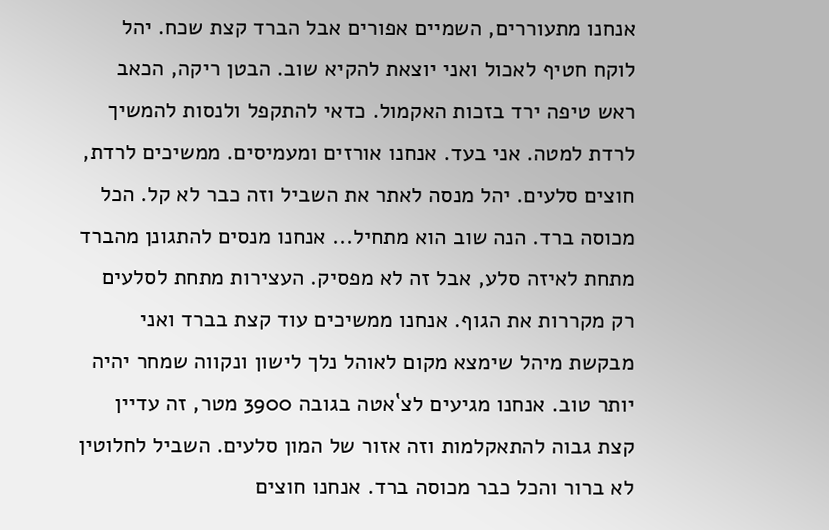אנחנו מתעוררים, השמיים אפורים אבל הברד קצת שכח. יהל לוקח חטיף לאכול ואני יוצאת להקיא שוב. הבטן ריקה, הכאב ראש טיפה ירד בזכות האקמול. כדאי להתקפל ולנסות להמשיך לרדת למטה. אני בעד. אנחנו אורזים ומעמיסים. ממשיכים לרדת, חוצים סלעים. יהל מנסה לאתר את השביל וזה כבר לא קל. הכל מכוסה ברד. הנה שוב הוא מתחיל... אנחנו מנסים להתגונן מהברד מתחת לאיזה סלע, אבל זה לא מפסיק. העצירות מתחת לסלעים רק מקררות את הגוף. אנחנו ממשיכים עוד קצת בברד ואני מבקשת מיהל שימצא מקום לאוהל נלך לישון ונקווה שמחר יהיה יותר טוב. אנחנו מגיעים לצ`אטה בגובה 3900 מטר, זה עדיין קצת גבוה להתאקלמות וזה אזור של המון סלעים. השביל לחלוטין לא ברור והכל כבר מכוסה ברד. אנחנו חוצים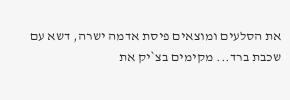את הסלעים ומוצאים פיסת אדמה ישרה, דשא עם שכבת ברד... מקימים בצ`יק את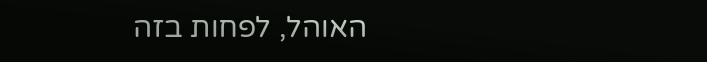האוהל, לפחות בזה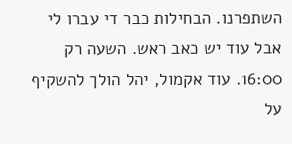השתפרנו. הבחילות כבר די עברו לי אבל עוד יש כאב ראש. השעה רק 16:00. עוד אקמול, יהל הולך להשקיף על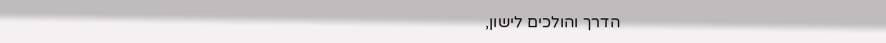הדרך והולכים לישון,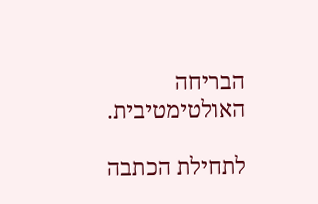הבריחה האולטימטיבית.

לתחילת הכתבה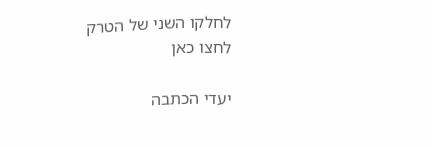לחלקו השני של הטרק לחצו כאן

יעדי הכתבה